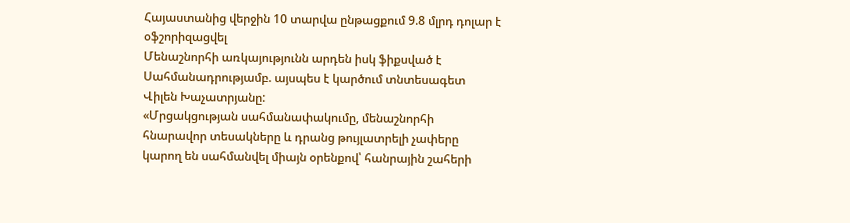Հայաստանից վերջին 10 տարվա ընթացքում 9.8 մլրդ դոլար է օֆշորիզացվել
Մենաշնորհի առկայությունն արդեն իսկ ֆիքսված է Սահմանադրությամբ. այսպես է կարծում տնտեսագետ Վիլեն Խաչատրյանը:
«Մրցակցության սահմանափակումը, մենաշնորհի հնարավոր տեսակները և դրանց թույլատրելի չափերը կարող են սահմանվել միայն օրենքով՝ հանրային շահերի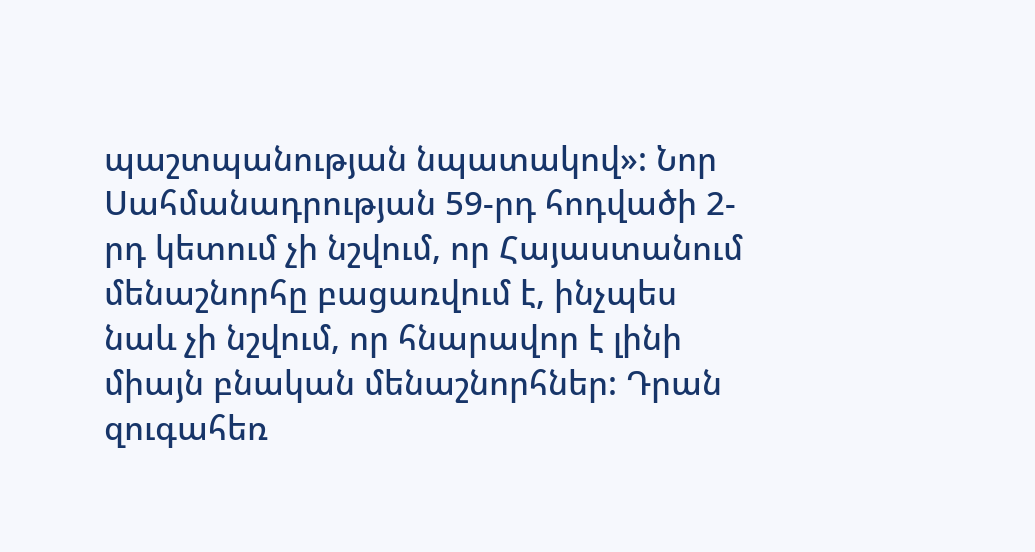պաշտպանության նպատակով»: Նոր Սահմանադրության 59-րդ հոդվածի 2-րդ կետում չի նշվում, որ Հայաստանում մենաշնորհը բացառվում է, ինչպես նաև չի նշվում, որ հնարավոր է լինի միայն բնական մենաշնորհներ: Դրան զուգահեռ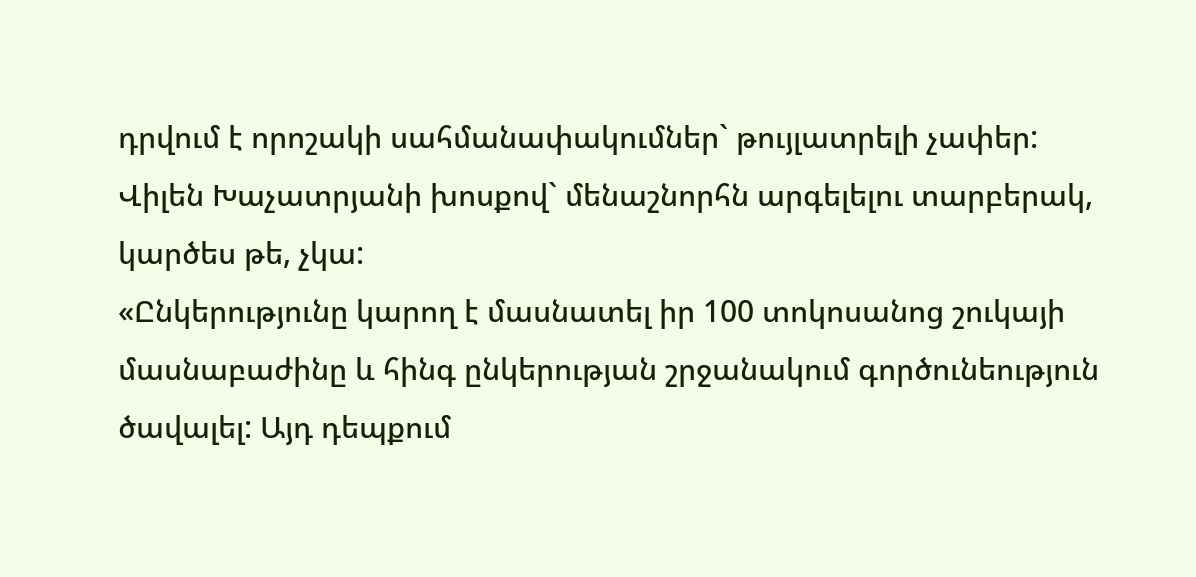դրվում է որոշակի սահմանափակումներ` թույլատրելի չափեր:
Վիլեն Խաչատրյանի խոսքով` մենաշնորհն արգելելու տարբերակ, կարծես թե, չկա:
«Ընկերությունը կարող է մասնատել իր 100 տոկոսանոց շուկայի մասնաբաժինը և հինգ ընկերության շրջանակում գործունեություն ծավալել: Այդ դեպքում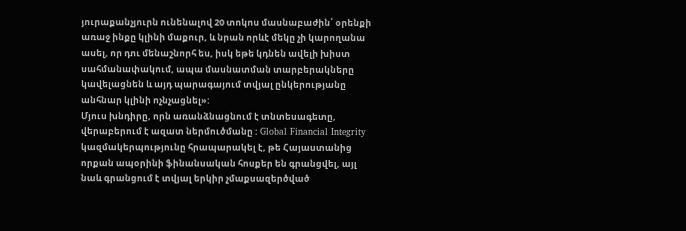յուրաքանչյուրն ունենալով 20 տոկոս մասնաբաժին՝ օրենքի առաջ ինքը կլինի մաքուր, և նրան որևէ մեկը չի կարողանա ասել, որ դու մենաշնորհ ես, իսկ եթե կդնեն ավելի խիստ սահմանափակում, ապա մասնատման տարբերակները կավելացնեն և այդ պարագայում տվյալ ընկերությանը անհնար կլինի ոչնչացնել»:
Մյուս խնդիրը, որն առանձնացնում է տնտեսագետը, վերաբերում է ազատ ներմուծմանը : Global Financial Integrity կազմակերպությունը հրապարակել է, թե Հայաստանից որքան ապօրինի ֆինանսական հոսքեր են գրանցվել, այլ նաև գրանցում է տվյալ երկիր չմաքսազերծված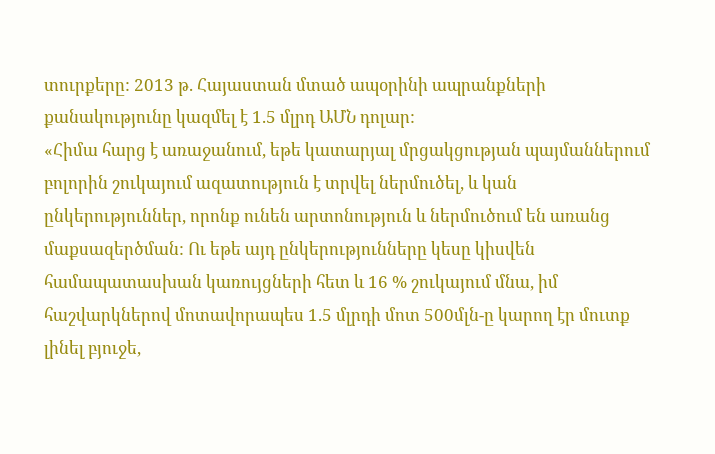տուրքերը: 2013 թ. Հայաստան մտած ապօրինի ապրանքների քանակությունը կազմել է 1.5 մլրդ ԱՄՆ դոլար:
«Հիմա հարց է առաջանում, եթե կատարյալ մրցակցության պայմաններում բոլորին շուկայում ազատություն է տրվել ներմուծել, և կան ընկերություններ, որոնք ունեն արտոնություն և ներմուծում են առանց մաքսազերծման: Ու եթե այդ ընկերությունները կեսը կիսվեն համապատասխան կառույցների հետ և 16 % շուկայում մնա, իմ հաշվարկներով մոտավորապես 1.5 մլրդի մոտ 500մլն-ը կարող էր մուտք լինել բյուջե,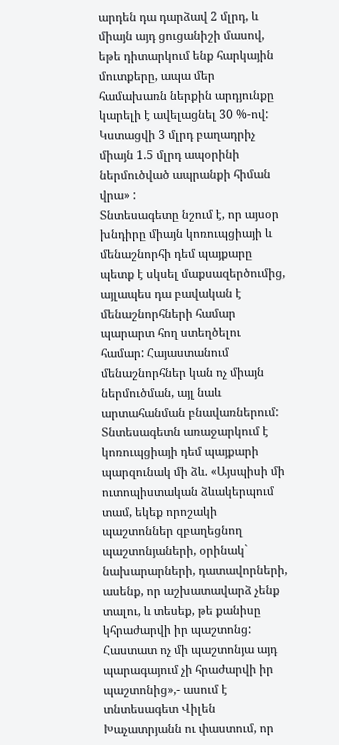արդեն դա դարձավ 2 մլրդ, և միայն այդ ցուցանիշի մասով, եթե դիտարկում ենք հարկային մուտքերը, ապա մեր համախառն ներքին արդյունքը կարելի է ավելացնել 30 %-ով: Կստացվի 3 մլրդ բաղադրիչ միայն 1.5 մլրդ ապօրինի ներմուծված ապրանքի հիման վրա» :
Տնտեսագետը նշում է, որ այսօր խնդիրը միայն կոռուպցիայի և մենաշնորհի դեմ պայքարը պետք է սկսել մաքսազերծումից, այլապես դա բավական է մենաշնորհների համար պարարտ հող ստեղծելու համար: Հայաստանում մենաշնորհներ կան ոչ միայն ներմուծման, այլ նաև արտահանման բնավառներում: Տնտեսագետն առաջարկում է կոռուպցիայի դեմ պայքարի պարզունակ մի ձև. «Այսպիսի մի ուտոպիստական ձևակերպում տամ, եկեք որոշակի պաշտոններ զբաղեցնող պաշտոնյաների, օրինակ` նախարարների, դատավորների, ասենք, որ աշխատավարձ չենք տալու, և տեսեք, թե քանիսը կհրաժարվի իր պաշտոնց: Հաստատ ոչ մի պաշտոնյա այդ պարագայում չի հրաժարվի իր պաշտոնից»,- ասում է տնտեսագետ Վիլեն Խաչատրյանն ու փաստում, որ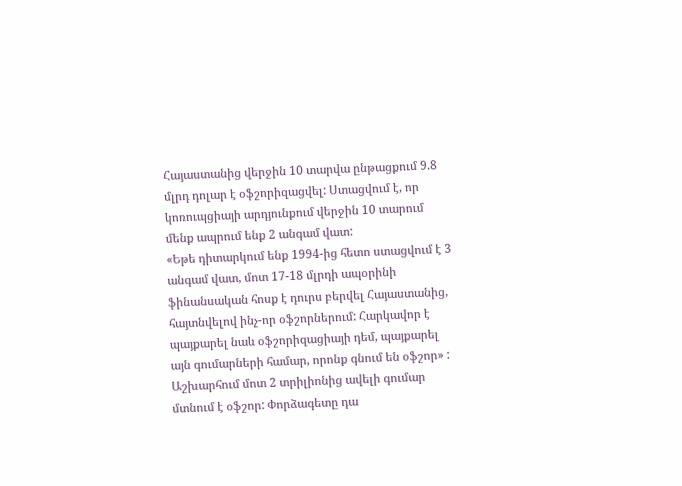Հայաստանից վերջին 10 տարվա ընթացքում 9.8 մլրդ դոլար է օֆշորիզացվել: Ստացվում է, որ կոռուպցիայի արդյունքում վերջին 10 տարում մենք ապրում ենք 2 անգամ վատ:
«Եթե դիտարկում ենք 1994-ից հետո ստացվում է 3 անգամ վատ, մոտ 17-18 մլրդի ապօրինի ֆինանսական հոսք է դուրս բերվել Հայաստանից, հայտնվելով ինչ-որ օֆշորներում: Հարկավոր է պայքարել նաև օֆշորիզացիայի դեմ, պայքարել այն գումարների համար, որոնք գնում են օֆշոր» : Աշխարհում մոտ 2 տրիլիոնից ավելի գումար մտնում է օֆշոր: Փորձագետը դա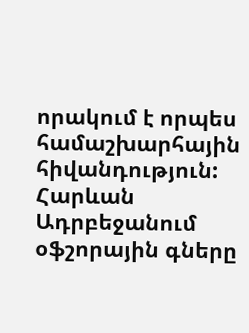որակում է որպես համաշխարհային հիվանդություն: Հարևան Ադրբեջանում օֆշորային գները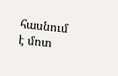հասնում է մոտ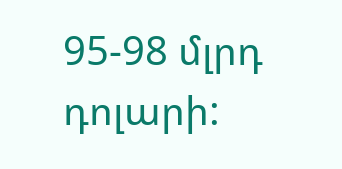95-98 մլրդ դոլարի: